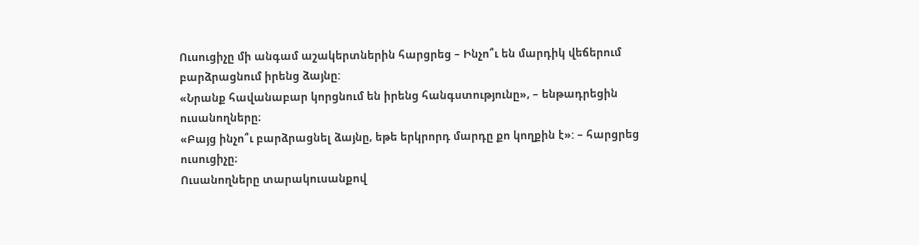Ուսուցիչը մի անգամ աշակերտներին հարցրեց – Ինչո՞ւ են մարդիկ վեճերում բարձրացնում իրենց ձայնը:
«Նրանք հավանաբար կորցնում են իրենց հանգստությունը», – ենթադրեցին ուսանողները։
«Բայց ինչո՞ւ բարձրացնել ձայնը, եթե երկրորդ մարդը քո կողքին է»: – հարցրեց ուսուցիչը։
Ուսանողները տարակուսանքով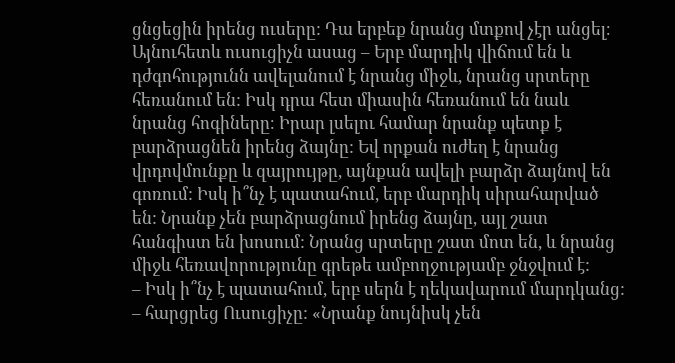ցնցեցին իրենց ուսերը: Դա երբեք նրանց մտքով չէր անցել։
Այնուհետև ուսուցիչն ասաց – Երբ մարդիկ վիճում են և դժգոհությունն ավելանում է նրանց միջև, նրանց սրտերը հեռանում են: Իսկ դրա հետ միասին հեռանում են նաև նրանց հոգիները։ Իրար լսելու համար նրանք պետք է բարձրացնեն իրենց ձայնը: Եվ որքան ուժեղ է նրանց վրդովմունքը և զայրույթը, այնքան ավելի բարձր ձայնով են գոռում: Իսկ ի՞նչ է պատահում, երբ մարդիկ սիրահարված են: Նրանք չեն բարձրացնում իրենց ձայնը, այլ շատ հանգիստ են խոսում: Նրանց սրտերը շատ մոտ են, և նրանց միջև հեռավորությունը գրեթե ամբողջությամբ ջնջվում է:
– Իսկ ի՞նչ է պատահում, երբ սերն է ղեկավարում մարդկանց: – հարցրեց Ուսուցիչը: «Նրանք նույնիսկ չեն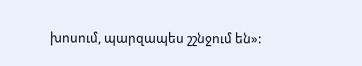խոսում, պարզապես շշնջում են»: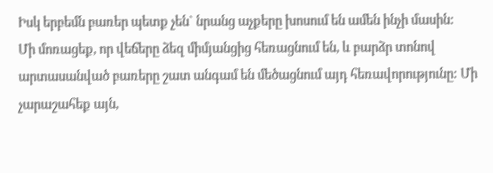Իսկ երբեմն բառեր պետք չեն` նրանց աչքերը խոսում են ամեն ինչի մասին:
Մի մոռացեք, որ վեճերը ձեզ միմյանցից հեռացնում են, և բարձր տոնով արտասանված բառերը շատ անգամ են մեծացնում այդ հեռավորությունը: Մի չարաշահեք այն,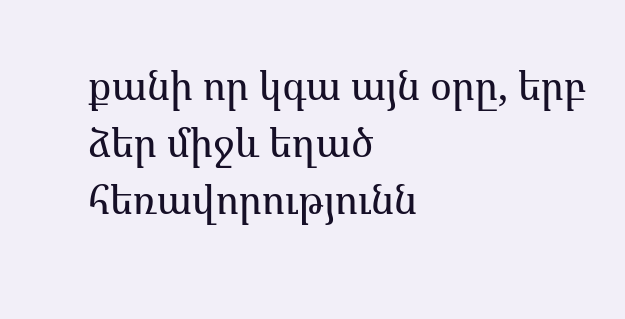քանի որ կգա այն օրը, երբ ձեր միջև եղած հեռավորությունն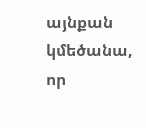այնքան կմեծանա, որ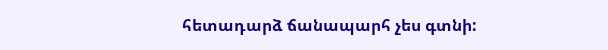հետադարձ ճանապարհ չես գտնի: